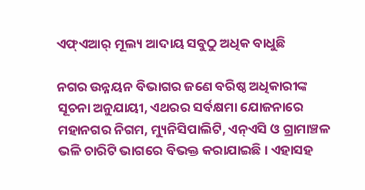ଏଫ୍‌ଏଆର୍‌ ମୂଲ୍ୟ ଆଦାୟ ସବୁଠୁ ଅଧିକ ବାଧୁଛି

ନଗର ଉନ୍ନୟନ ବିଭାଗର ଜଣେ ବରିଷ୍ଠ ଅଧିକାରୀଙ୍କ ସୂଚନା ଅନୁଯାୟୀ, ଏଥରର ସର୍ବକ୍ଷମା ଯୋଜନାରେ ମହାନଗର ନିଗମ, ମ୍ୟୁନିସିପାଲିଟି, ଏନ୍‌ଏସି ଓ ଗ୍ରାମାଞ୍ଚଳ ଭଳି ଚାରିଟି ଭାଗରେ ବିଭକ୍ତ କରାଯାଇଛି। ଏହାସହ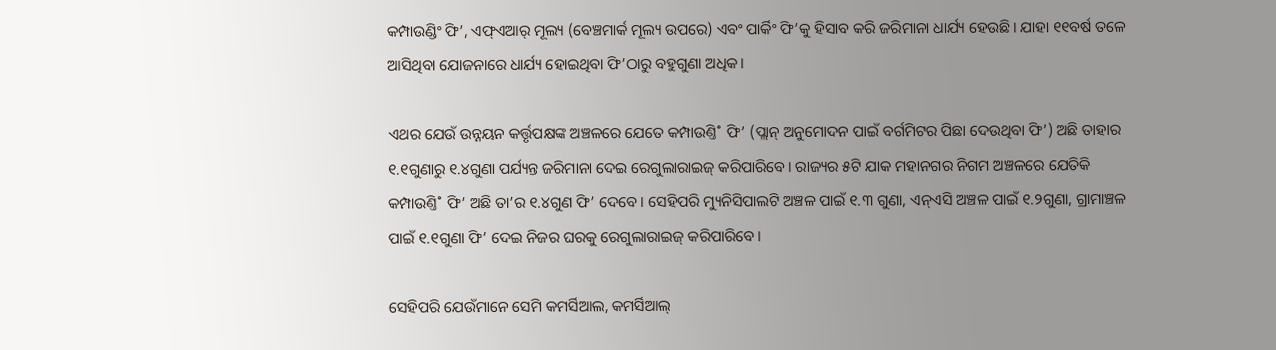କମ୍ପାଉଣ୍ଡିଂ ଫି’, ଏଫ୍‌ଏଆର୍‌ ମୂଲ୍ୟ (ବେଞ୍ଚମାର୍କ ମୂଲ୍ୟ ଉପରେ) ଏବଂ ପାର୍କିଂ ଫି’କୁ ହିସାବ କରି ଜରିମାନା ଧାର୍ଯ୍ୟ ହେଉଛି। ଯାହା ୧୧ବର୍ଷ ତଳେ ଆସିଥିବା ଯୋଜନାରେ ଧାର୍ଯ୍ୟ ହୋଇଥିବା ଫି’ଠାରୁ ବହୁଗୁଣା ଅଧିକ।

ଏଥର ଯେଉଁ ଉନ୍ନୟନ କର୍ତ୍ତୃପକ୍ଷଙ୍କ ଅଞ୍ଚଳରେ ଯେତେ କମ୍ପାଉଣ୍ତି˚ ଫି’ (ପ୍ଲାନ୍‌ ଅନୁମୋଦନ ପାଇଁ ବର୍ଗମିଟର ପିଛା ଦେଉଥିବା ଫି’) ଅଛି ତାହାର ୧.୧ଗୁଣାରୁ ୧.୪ଗୁଣା ପର୍ଯ୍ୟନ୍ତ ଜରିମାନା ଦେଇ ରେଗୁଲାରାଇଜ୍‌ କରିପାରିବେ। ରାଜ୍ୟର ୫ଟି ଯାକ ମହାନଗର ନିଗମ ଅଞ୍ଚଳରେ ଯେତିକି କମ୍ପାଉଣ୍ତି˚ ଫି’ ଅଛି ତା’ର ୧.୪ଗୁଣ ଫି’ ଦେବେ। ସେହିପରି ମ୍ୟୁନିସିପାଲଟି ଅଞ୍ଚଳ ପାଇଁ ୧.୩ ଗୁଣା, ଏନ୍‌ଏସି ଅଞ୍ଚଳ ପାଇଁ ୧.୨ଗୁଣା, ଗ୍ରାମାଞ୍ଚଳ ପାଇଁ ୧.୧ଗୁଣା ଫି’ ଦେଇ ନିଜର ଘରକୁ ରେଗୁଲାରାଇଜ୍‌ କରିପାରିବେ।

ସେହିପରି ଯେଉଁମାନେ ସେମି କମର୍ସିଆଲ, କମର୍ସିଆଲ୍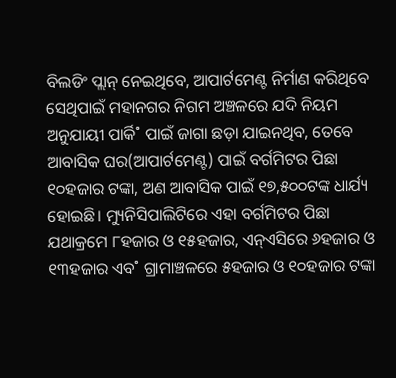ବିଲଡିଂ ପ୍ଲାନ୍‌ ନେଇଥିବେ, ଆପାର୍ଟମେଣ୍ଟ ନିର୍ମାଣ କରିଥିବେ ସେଥିପାଇଁ ମହାନଗର ନିଗମ ଅଞ୍ଚଳରେ ଯଦି ନିୟମ ଅନୁଯାୟୀ ପାର୍କି˚ ପାଇଁ ଜାଗା ଛଡ଼ା ଯାଇନଥିବ, ତେବେ ଆବାସିକ ଘର(ଆପାର୍ଟମେଣ୍ଟ) ପାଇଁ ବର୍ଗମିଟର ପିଛା ୧୦ହଜାର ଟଙ୍କା, ଅଣ ଆବାସିକ ପାଇଁ ୧୭,୫୦୦ଟଙ୍କ ଧାର୍ଯ୍ୟ ହୋଇଛି। ମ୍ୟୁନିସିପାଲିଟିରେ ଏହା ବର୍ଗମିଟର ପିଛା ଯଥାକ୍ରମେ ୮ହଜାର ଓ ୧୫ହଜାର, ଏନ୍‌ଏସିରେ ୬ହଜାର ଓ ୧୩ହଜାର ଏବ˚ ଗ୍ରାମାଞ୍ଚଳରେ ୫ହଜାର ଓ ୧୦ହଜାର ଟଙ୍କା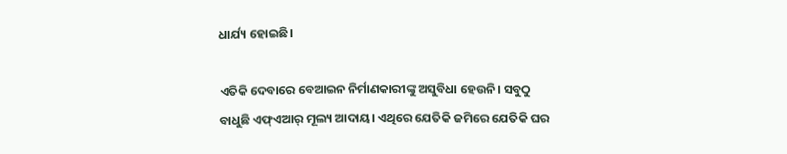ଧାର୍ଯ୍ୟ ହୋଇଛି।

ଏତିକି ଦେବାରେ ବେଆଇନ ନିର୍ମାଣକାରୀଙ୍କୁ ଅସୁବିଧା ହେଉନି। ସବୁଠୁ ବାଧୁଛି ଏଫ୍ଏଆର୍ ମୂଲ୍ୟ ଆଦାୟ। ଏଥିରେ ଯେତିକି ଜମିରେ ଯେତିକି ଘର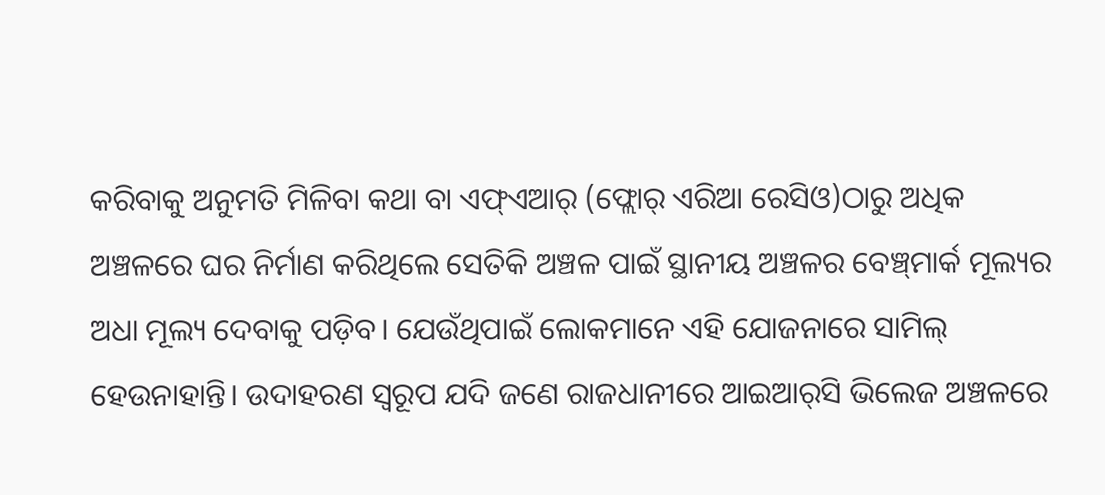କରିବାକୁ ଅନୁମତି ମିଳିବା କଥା ବା ଏଫ୍‌ଏଆର୍ (ଫ୍ଲୋର୍ ଏରିଆ ରେସିଓ)ଠାରୁ ଅଧିକ ଅଞ୍ଚଳରେ ଘର ନିର୍ମାଣ ‌କରିଥିଲେ ସେତିକି ଅଞ୍ଚଳ ପାଇଁ ସ୍ଥାନୀୟ ଅଞ୍ଚଳର ବେଞ୍ଚ୍‌ମାର୍କ ମୂଲ୍ୟର ଅଧା ମୂଲ୍ୟ ଦେବାକୁ ପଡ଼ିବ। ଯେଉଁଥିପାଇଁ ଲୋକମାନେ ଏହି ଯୋଜନାରେ ସାମିଲ୍ ହେଉନାହାନ୍ତି। ଉଦାହରଣ ସ୍ବରୂପ ଯଦି ଜଣେ ରାଜଧାନୀରେ ଆଇଆର୍‌ସି ଭିଲେଜ ଅଞ୍ଚଳରେ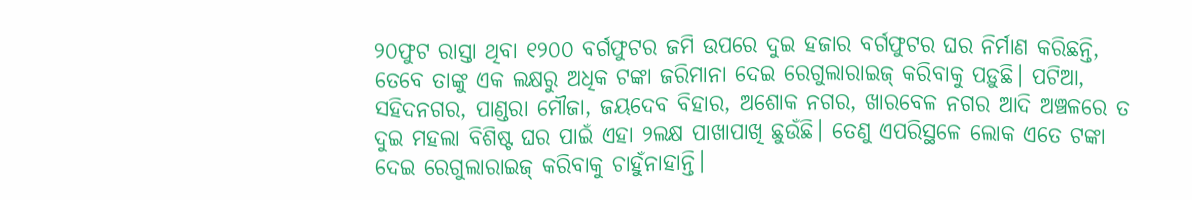୨୦ଫୁଟ ରାସ୍ତା ଥିବା ୧୨୦୦ ବର୍ଗଫୁଟର ଜମି ଉପରେ ଦୁଇ ହଜାର ବର୍ଗଫୁଟର ଘର ନିର୍ମାଣ କରିଛନ୍ତି, ତେବେ ତାଙ୍କୁ ଏକ ଲକ୍ଷରୁ ଅଧିକ ଟଙ୍କା ଜରିମାନା ଦେଇ ରେଗୁଲାରାଇଜ୍ କରିବାକୁ ପଡ଼ୁଛି। ପଟିଆ, ସହିଦନଗର, ପାଣ୍ଡରା ମୌଜା, ଜୟଦେବ ବିହାର, ଅଶୋକ ନଗର, ଖାରବେଳ ନଗର ଆଦି ଅଞ୍ଚଳରେ ତ ଦୁଇ ମହଲା ବିଶିଷ୍ଟ ଘର ପାଇଁ ଏହା ୨ଲକ୍ଷ ପାଖାପାଖି ଛୁଉଁଛି। ତେଣୁ ଏପରିସ୍ଥଳେ ଲୋକ ଏତେ ଟଙ୍କା ଦେଇ ରେଗୁଲାରାଇଜ୍ କରିବାକୁ ଚାହୁଁନାହାନ୍ତି।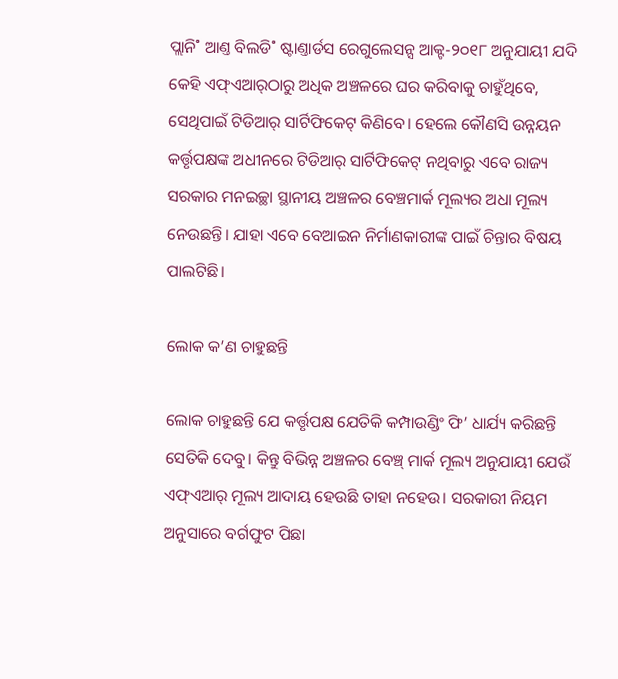ପ୍ଲାନି˚ ଆଣ୍ତ ବିଲଡି˚ ଷ୍ଟାଣ୍ତାର୍ଡସ ରେଗୁଲେସନ୍ସ ଆକ୍ଟ-୨୦୧୮ ଅନୁଯାୟୀ ଯଦି କେହି ଏଫ୍‌ଏଆର୍‌ଠାରୁ ଅଧିକ ଅଞ୍ଚଳରେ ଘର କରିବାକୁ ଚାହୁଁଥିବେ, ସେଥିପାଇଁ ଟିଡିଆର୍‌ ସାର୍ଟିଫିକେଟ୍ କିଣିବେ। ହେଲେ କୌଣସି ଉନ୍ନୟନ କର୍ତ୍ତୃପକ୍ଷଙ୍କ ଅଧୀନରେ ଟିଡିଆର୍ ସାର୍ଟିଫିକେଟ୍ ନଥିବାରୁ ଏବେ ରାଜ୍ୟ ସରକାର ମନଇଚ୍ଛା ସ୍ଥାନୀୟ ଅଞ୍ଚଳର ବେଞ୍ଚମାର୍କ ମୂଲ୍ୟର ଅଧା ମୂଲ୍ୟ ନେଉଛନ୍ତି। ଯାହା ଏବେ ବେଆଇନ ନିର୍ମାଣକାରୀଙ୍କ ପାଇଁ ଚିନ୍ତାର ବିଷୟ ପାଲଟିଛି।

ଲୋକ କ’ଣ ଚାହୁଛନ୍ତି

ଲୋକ ଚାହୁଛନ୍ତି ଯେ କର୍ତ୍ତୃପକ୍ଷ ଯେତିକି କମ୍ପାଉଣ୍ଡିଂ ଫି’ ଧାର୍ଯ୍ୟ କରିଛନ୍ତି ସେତିକି ଦେବୁ। କିନ୍ତୁ ବିଭିନ୍ନ ଅଞ୍ଚଳର ବେଞ୍ଚ୍ ମାର୍କ ମୂଲ୍ୟ ଅନୁଯାୟୀ ଯେଉଁ ଏଫ୍ଏଆର୍‌ ମୂଲ୍ୟ ଆଦାୟ ହେଉଛି ତାହା ନହେଉ। ସରକାରୀ ନିୟମ ଅନୁସାରେ ବର୍ଗଫୁଟ ପିଛା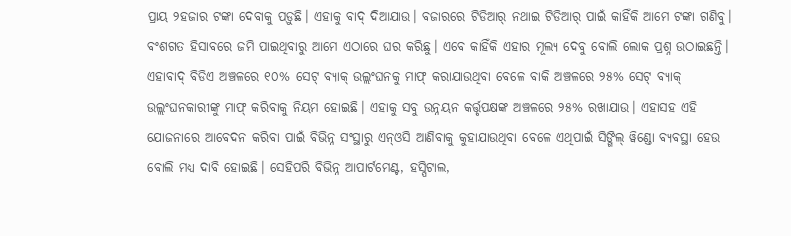ପ୍ରାୟ ୨ହଜାର ଟଙ୍କା ଦେବାକୁ ପଡ଼ୁଛି। ଏହାକୁ ବାଦ୍‌ ଦିଆଯାଉ। ବଜାରରେ ଟିଡିଆର୍ ନଥାଇ ଟିଡିଆର୍‌ ପାଇଁ କାହିଁକି ଆମେ ଟଙ୍କା ଗଣିବୁ। ବଂଶଗତ ହିସାବରେ ଜମି ପାଇଥିବାରୁ ଆମେ ଏଠାରେ ଘର କରିଛୁ। ଏବେ କାହିଁକି ଏହାର ମୂଲ୍ୟ ଦେବୁ ବୋଲି ଲୋକ ପ୍ରଶ୍ନ ଉଠାଇଛନ୍ତି। ଏହାବାଦ୍ ବିଡିଏ ଅଞ୍ଚଳରେ ୧୦% ସେଟ୍‌ ବ୍ୟାକ୍ ଉଲ୍ଲଂଘନକୁ ମାଫ୍ କରାଯାଉଥିବା ବେଳେ ବାକି ଅଞ୍ଚଳରେ ୨୫% ସେଟ୍‌ ବ୍ୟାକ୍ ଉଲ୍ଲଂଘନକାରୀଙ୍କୁ ମାଫ୍ କରିବାକୁ ନିୟମ ହୋଇଛି। ଏହାକୁ ସବୁ ଉନ୍ନୟନ କର୍ତ୍ତୃପକ୍ଷଙ୍କ ଅଞ୍ଚଳରେ ୨୫% ରଖାଯାଉ। ଏହାସହ ଏହି ଯୋଜନାରେ ଆବେଦନ କରିବା ପାଇଁ ବିଭିନ୍ନ ସଂସ୍ଥାରୁ ଏନ୍‌ଓସି ଆଣିବାକୁ କୁହାଯାଉଥିବା ବେଳେ ଏଥିପାଇଁ ସିଙ୍ଗିଲ୍‌ ୱିଣ୍ଡୋ ବ୍ୟବସ୍ଥା ହେଉ ବୋଲି ମଧ୍ୟ ଦାବି ହୋଇଛି। ସେହିପରି ବିଭିନ୍ନ ଆପାର୍ଟମେଣ୍ଟ, ହସ୍ପିଟାଲ,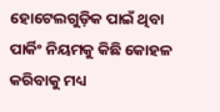ହୋଟେଲଗୁଡ଼ିକ ପାଇଁ ଥିବା ପାର୍କିଂ ନିୟମକୁ କିଛି କୋହଳ କରିବାକୁ ମଧ୍ୟ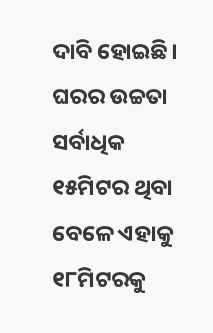ଦାବି ହୋଇଛି। ଘରର ଉଚ୍ଚତା ସର୍ବାଧିକ ୧୫ମିଟର ଥିବା ବେଳେ ଏହାକୁ ୧୮ମିଟରକୁ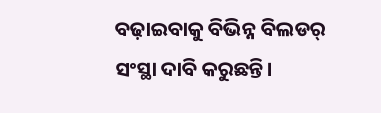ବଢ଼ାଇବାକୁ ବିଭିନ୍ନ ବିଲଡର୍ ସଂସ୍ଥା ଦାବି କରୁଛନ୍ତି।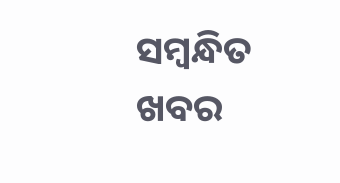ସମ୍ବନ୍ଧିତ ଖବର